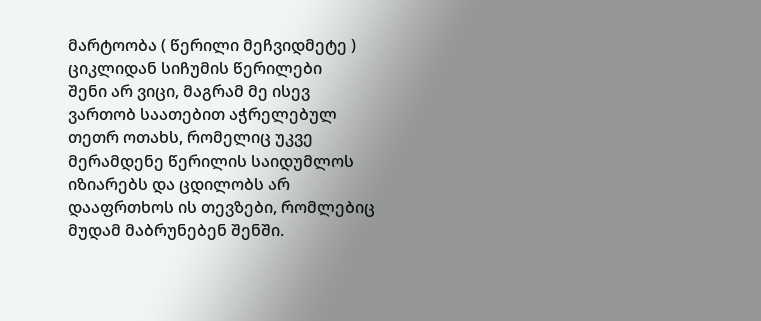მარტოობა ( წერილი მეჩვიდმეტე ) ციკლიდან სიჩუმის წერილები
შენი არ ვიცი, მაგრამ მე ისევ ვართობ საათებით აჭრელებულ თეთრ ოთახს, რომელიც უკვე მერამდენე წერილის საიდუმლოს იზიარებს და ცდილობს არ დააფრთხოს ის თევზები, რომლებიც მუდამ მაბრუნებენ შენში.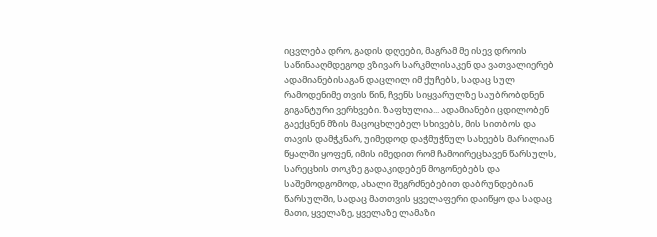იცვლება დრო, გადის დღეები, მაგრამ მე ისევ დროის საწინააღმდეგოდ ვზივარ სარკმლისაკენ და ვათვალიერებ ადამიანებისაგან დაცლილ იმ ქუჩებს, სადაც სულ რამოდენიმე თვის წინ, ჩვენს სიყვარულზე საუბრობდნენ გიგანტური ვერხვები. ზაფხულია... ადამიანები ცდილობენ გაექცნენ მზის მაცოცხლებელ სხივებს, მის სითბოს და თავის დამჭკნარ, უიმედოდ დაჭმუჭნულ სახეებს მარილიან წყალში ყოფენ, იმის იმედით რომ ჩამოირეცხავენ წარსულს, სარეცხის თოკზე გადაკიდებენ მოგონებებს და საშემოდგომოდ, ახალი შეგრძნებებით დაბრუნდებიან წარსულში, სადაც მათთვის ყველაფერი დაიწყო და სადაც მათი, ყველაზე, ყველაზე ლამაზი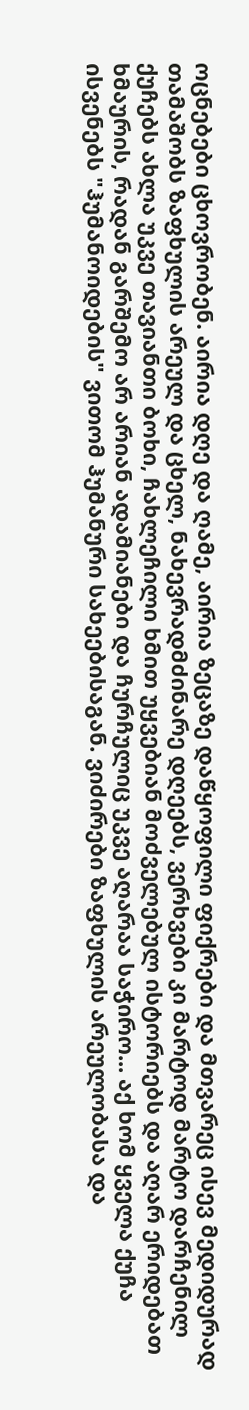ოცნებები ცხოვრობენ. აირია დღე და ღამე, აირია ზეცაზე დაწყოფილი ფიქრები და მთვარეც ისევ მედიდურად თამაშობს ზაფხულის არეულ და ცხელ, ნახევრადმძინარე დღეებს, ვერხვები კი მარტოდ მარტო დარჩენილ ქუჩებს ახლა უკვე თავიანთი ბოხი, ჩახლეჩილი ხმით უყვებიან მოძველებულ ისტორიებს და აღარ ერიდებათ ხმაურის, რადან გარშემო არ არიან ადამიანები და ჩურჩულიც უკვე აღარაა საჭირო... აქ ხომ ყველა ქუჩა ისვენებს "ჰუმანოიდების" ვითომ ჰუმანური სახეებისაგან. ვიძირები ზაფხულის არეულობასა და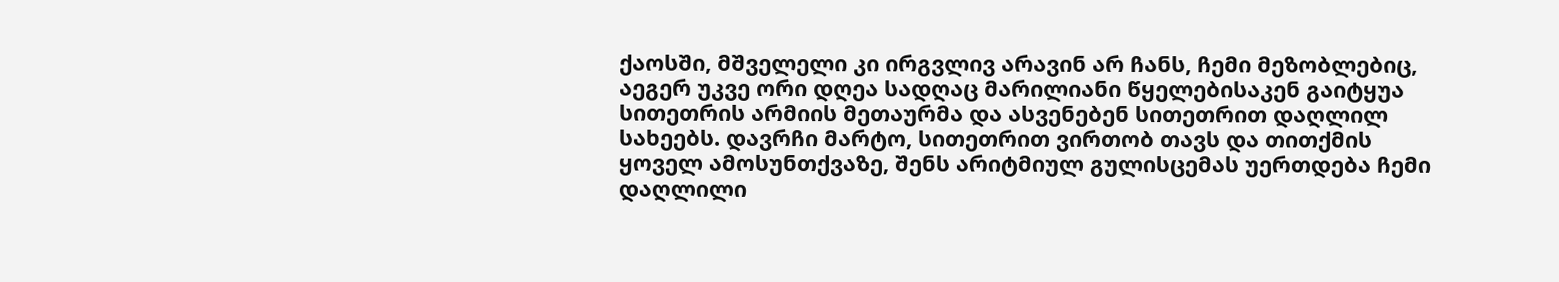ქაოსში, მშველელი კი ირგვლივ არავინ არ ჩანს, ჩემი მეზობლებიც, აეგერ უკვე ორი დღეა სადღაც მარილიანი წყელებისაკენ გაიტყუა სითეთრის არმიის მეთაურმა და ასვენებენ სითეთრით დაღლილ სახეებს. დავრჩი მარტო, სითეთრით ვირთობ თავს და თითქმის ყოველ ამოსუნთქვაზე, შენს არიტმიულ გულისცემას უერთდება ჩემი დაღლილი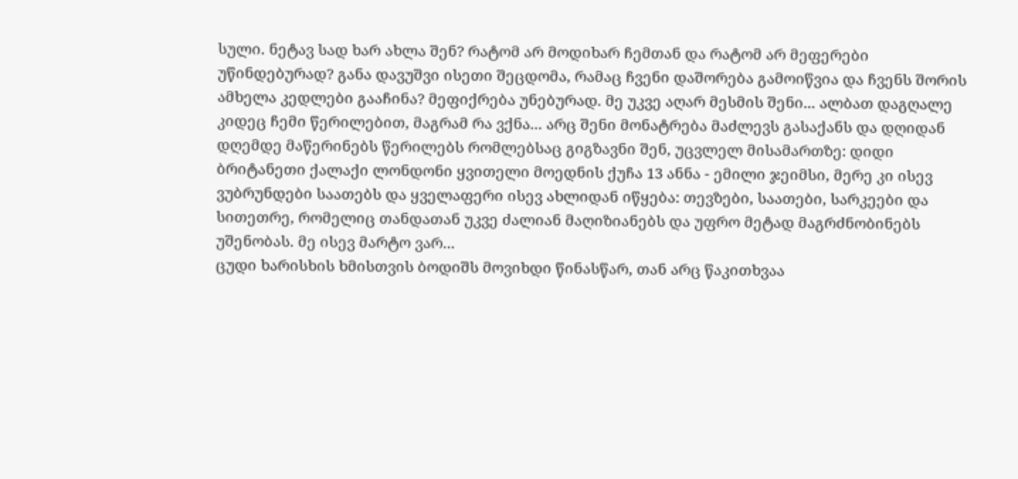სული. ნეტავ სად ხარ ახლა შენ? რატომ არ მოდიხარ ჩემთან და რატომ არ მეფერები უწინდებურად? განა დავუშვი ისეთი შეცდომა, რამაც ჩვენი დაშორება გამოიწვია და ჩვენს შორის ამხელა კედლები გააჩინა? მეფიქრება უნებურად. მე უკვე აღარ მესმის შენი... ალბათ დაგღალე კიდეც ჩემი წერილებით, მაგრამ რა ვქნა... არც შენი მონატრება მაძლევს გასაქანს და დღიდან დღემდე მაწერინებს წერილებს რომლებსაც გიგზავნი შენ, უცვლელ მისამართზე: დიდი ბრიტანეთი ქალაქი ლონდონი ყვითელი მოედნის ქუჩა 13 ანნა - ემილი ჯეიმსი, მერე კი ისევ ვუბრუნდები საათებს და ყველაფერი ისევ ახლიდან იწყება: თევზები, საათები, სარკეები და სითეთრე, რომელიც თანდათან უკვე ძალიან მაღიზიანებს და უფრო მეტად მაგრძნობინებს უშენობას. მე ისევ მარტო ვარ...
ცუდი ხარისხის ხმისთვის ბოდიშს მოვიხდი წინასწარ, თან არც წაკითხვაა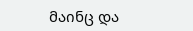მაინც და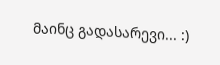მაინც გადასარევი... :)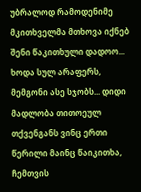უბრალოდ რამოდენიმე მკითხველმა მთხოვა იქნებ შენი წაკითხული დადოო... ხოდა სულ არაფერს, მემგონი ასე სჯობს... დიდი მადლობა თითოეულ თქვენგანს ვინც ერთი წერილი მაინც წაიკითხა, ჩემთვის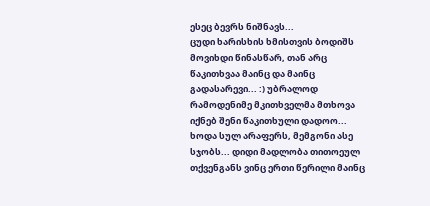ესეც ბევრს ნიშნავს...
ცუდი ხარისხის ხმისთვის ბოდიშს მოვიხდი წინასწარ, თან არც წაკითხვაა მაინც და მაინც გადასარევი... :) უბრალოდ რამოდენიმე მკითხველმა მთხოვა იქნებ შენი წაკითხული დადოო... ხოდა სულ არაფერს, მემგონი ასე სჯობს... დიდი მადლობა თითოეულ თქვენგანს ვინც ერთი წერილი მაინც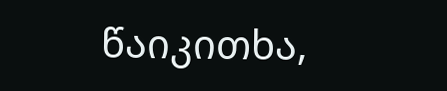წაიკითხა,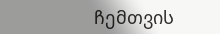ჩემთვის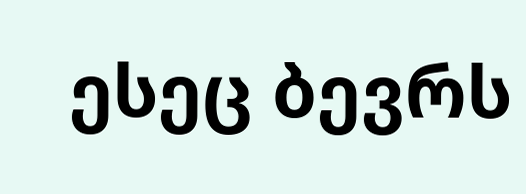ესეც ბევრს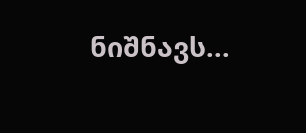ნიშნავს...